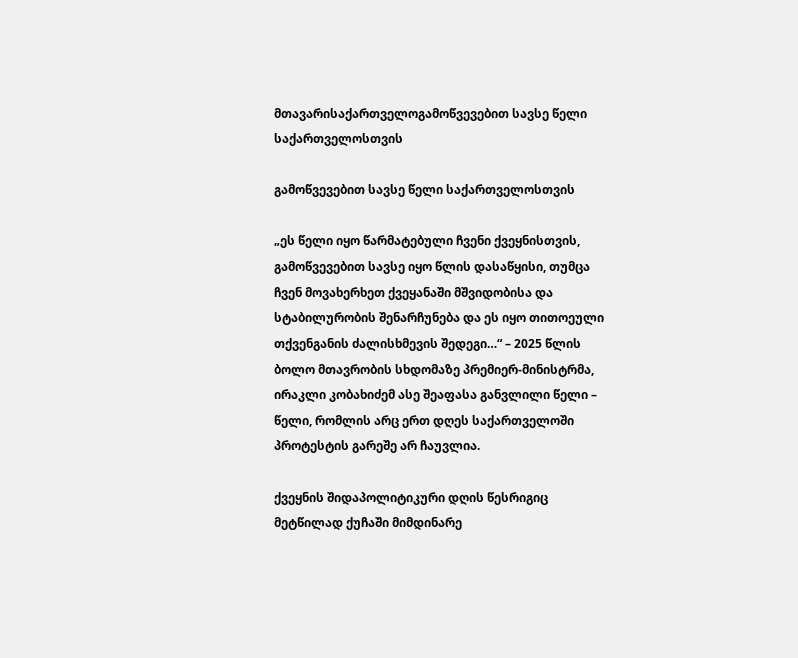მთავარისაქართველოგამოწვევებით სავსე წელი საქართველოსთვის

გამოწვევებით სავსე წელი საქართველოსთვის

„ეს წელი იყო წარმატებული ჩვენი ქვეყნისთვის, გამოწვევებით სავსე იყო წლის დასაწყისი, თუმცა ჩვენ მოვახერხეთ ქვეყანაში მშვიდობისა და სტაბილურობის შენარჩუნება და ეს იყო თითოეული თქვენგანის ძალისხმევის შედეგი…“ – 2025 წლის ბოლო მთავრობის სხდომაზე პრემიერ-მინისტრმა, ირაკლი კობახიძემ ასე შეაფასა განვლილი წელი – წელი, რომლის არც ერთ დღეს საქართველოში პროტესტის გარეშე არ ჩაუვლია.

ქვეყნის შიდაპოლიტიკური დღის წესრიგიც მეტწილად ქუჩაში მიმდინარე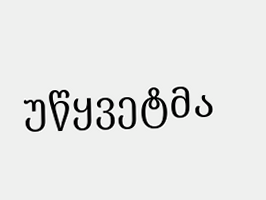უწყვეტმა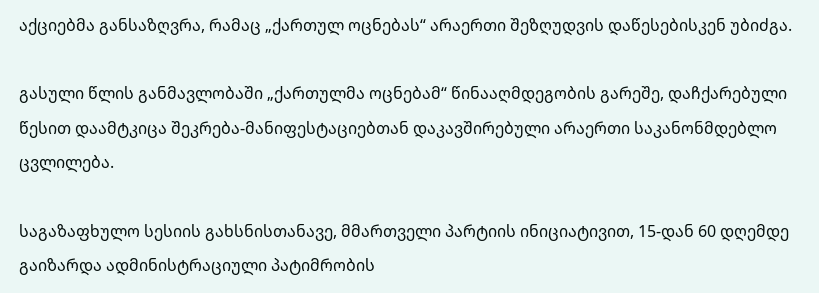აქციებმა განსაზღვრა, რამაც „ქართულ ოცნებას“ არაერთი შეზღუდვის დაწესებისკენ უბიძგა.

გასული წლის განმავლობაში „ქართულმა ოცნებამ“ წინააღმდეგობის გარეშე, დაჩქარებული წესით დაამტკიცა შეკრება-მანიფესტაციებთან დაკავშირებული არაერთი საკანონმდებლო ცვლილება.

საგაზაფხულო სესიის გახსნისთანავე, მმართველი პარტიის ინიციატივით, 15-დან 60 დღემდე გაიზარდა ადმინისტრაციული პატიმრობის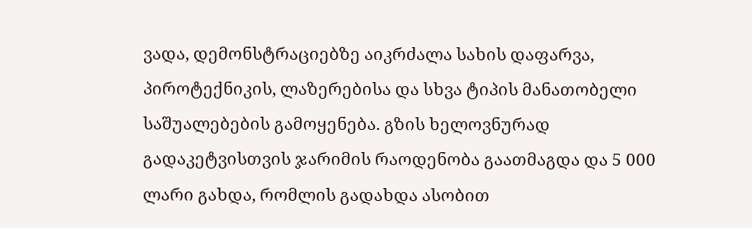ვადა, დემონსტრაციებზე აიკრძალა სახის დაფარვა, პიროტექნიკის, ლაზერებისა და სხვა ტიპის მანათობელი საშუალებების გამოყენება. გზის ხელოვნურად გადაკეტვისთვის ჯარიმის რაოდენობა გაათმაგდა და 5 000 ლარი გახდა, რომლის გადახდა ასობით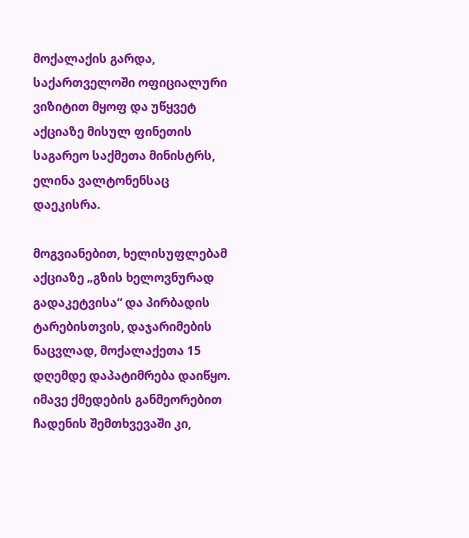მოქალაქის გარდა, საქართველოში ოფიციალური ვიზიტით მყოფ და უწყვეტ აქციაზე მისულ ფინეთის საგარეო საქმეთა მინისტრს, ელინა ვალტონენსაც დაეკისრა.

მოგვიანებით, ხელისუფლებამ აქციაზე „გზის ხელოვნურად გადაკეტვისა“ და პირბადის ტარებისთვის, დაჯარიმების ნაცვლად, მოქალაქეთა 15 დღემდე დაპატიმრება დაიწყო. იმავე ქმედების განმეორებით ჩადენის შემთხვევაში კი,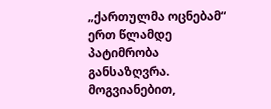„ქართულმა ოცნებამ“ ერთ წლამდე პატიმრობა განსაზღვრა. მოგვიანებით,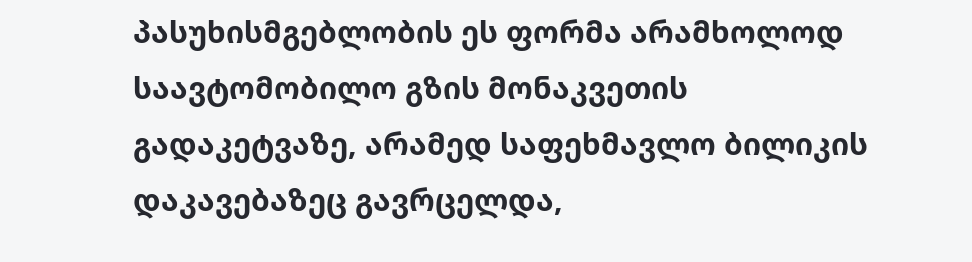პასუხისმგებლობის ეს ფორმა არამხოლოდ საავტომობილო გზის მონაკვეთის გადაკეტვაზე, არამედ საფეხმავლო ბილიკის დაკავებაზეც გავრცელდა,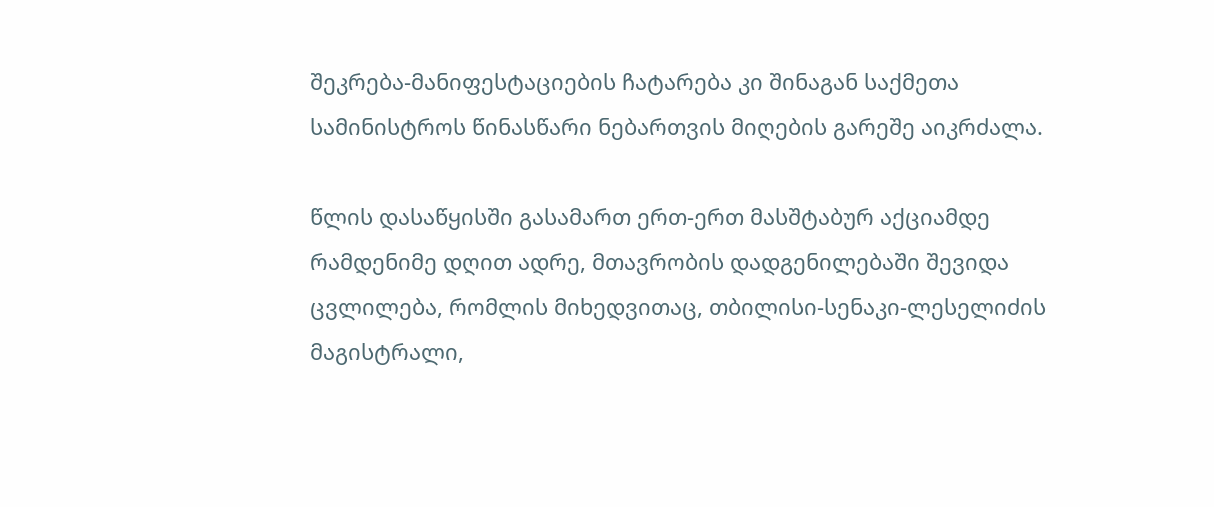შეკრება-მანიფესტაციების ჩატარება კი შინაგან საქმეთა სამინისტროს წინასწარი ნებართვის მიღების გარეშე აიკრძალა.

წლის დასაწყისში გასამართ ერთ-ერთ მასშტაბურ აქციამდე რამდენიმე დღით ადრე, მთავრობის დადგენილებაში შევიდა ცვლილება, რომლის მიხედვითაც, თბილისი-სენაკი-ლესელიძის მაგისტრალი,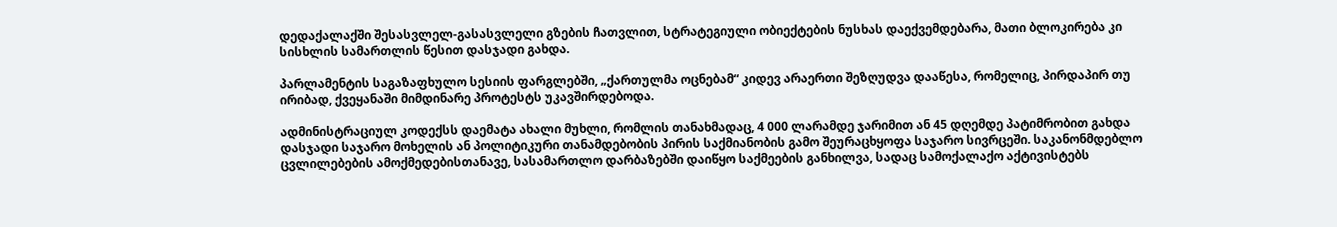დედაქალაქში შესასვლელ-გასასვლელი გზების ჩათვლით, სტრატეგიული ობიექტების ნუსხას დაექვემდებარა, მათი ბლოკირება კი სისხლის სამართლის წესით დასჯადი გახდა.

პარლამენტის საგაზაფხულო სესიის ფარგლებში, „ქართულმა ოცნებამ“ კიდევ არაერთი შეზღუდვა დააწესა, რომელიც, პირდაპირ თუ ირიბად, ქვეყანაში მიმდინარე პროტესტს უკავშირდებოდა.

ადმინისტრაციულ კოდექსს დაემატა ახალი მუხლი, რომლის თანახმადაც, 4 000 ლარამდე ჯარიმით ან 45 დღემდე პატიმრობით გახდა დასჯადი საჯარო მოხელის ან პოლიტიკური თანამდებობის პირის საქმიანობის გამო შეურაცხყოფა საჯარო სივრცეში. საკანონმდებლო ცვლილებების ამოქმედებისთანავე, სასამართლო დარბაზებში დაიწყო საქმეების განხილვა, სადაც სამოქალაქო აქტივისტებს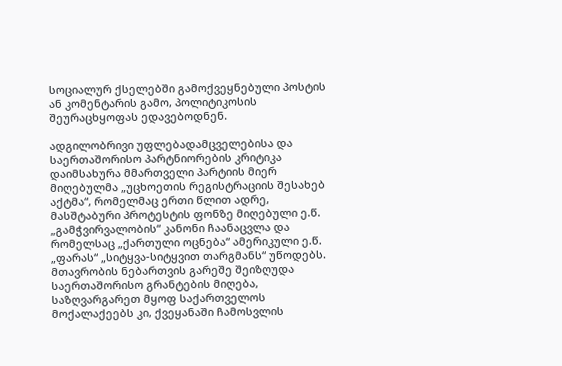სოციალურ ქსელებში გამოქვეყნებული პოსტის ან კომენტარის გამო, პოლიტიკოსის შეურაცხყოფას ედავებოდნენ.

ადგილობრივი უფლებადამცველებისა და საერთაშორისო პარტნიორების კრიტიკა დაიმსახურა მმართველი პარტიის მიერ მიღებულმა „უცხოეთის რეგისტრაციის შესახებ აქტმა“, რომელმაც ერთი წლით ადრე, მასშტაბური პროტესტის ფონზე მიღებული ე.წ. „გამჭვირვალობის“ კანონი ჩაანაცვლა და რომელსაც „ქართული ოცნება“ ამერიკული ე.წ. „ფარას“ „სიტყვა-სიტყვით თარგმანს“ უწოდებს.
მთავრობის ნებართვის გარეშე შეიზღუდა საერთაშორისო გრანტების მიღება, საზღვარგარეთ მყოფ საქართველოს მოქალაქეებს კი, ქვეყანაში ჩამოსვლის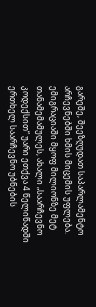გარეშე, შეეზღუდათ საპარლამენტო არჩევნებში ხმის მიცემის უფლება. ემიგრაციაში მყოფ მილიონზე მეტ თანამემამულეს, ახალი „საარჩევნო კოდექსით“ უარი ეთქვა 4 წელიწადში ერთხელ საარჩევნო უბნების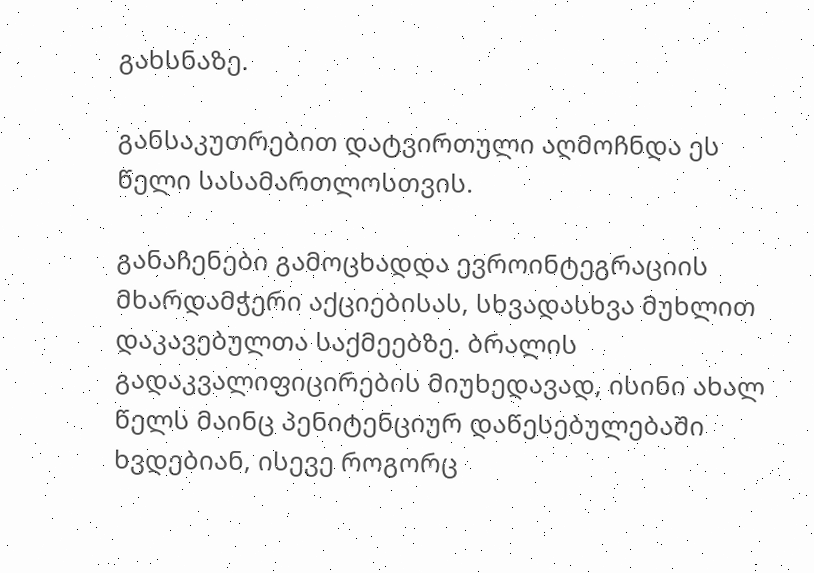გახსნაზე.

განსაკუთრებით დატვირთული აღმოჩნდა ეს წელი სასამართლოსთვის.

განაჩენები გამოცხადდა ევროინტეგრაციის მხარდამჭერი აქციებისას, სხვადასხვა მუხლით დაკავებულთა საქმეებზე. ბრალის გადაკვალიფიცირების მიუხედავად, ისინი ახალ წელს მაინც პენიტენციურ დაწესებულებაში ხვდებიან, ისევე როგორც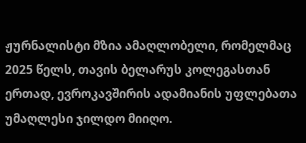ჟურნალისტი მზია ამაღლობელი, რომელმაც 2025 წელს, თავის ბელარუს კოლეგასთან ერთად, ევროკავშირის ადამიანის უფლებათა უმაღლესი ჯილდო მიიღო.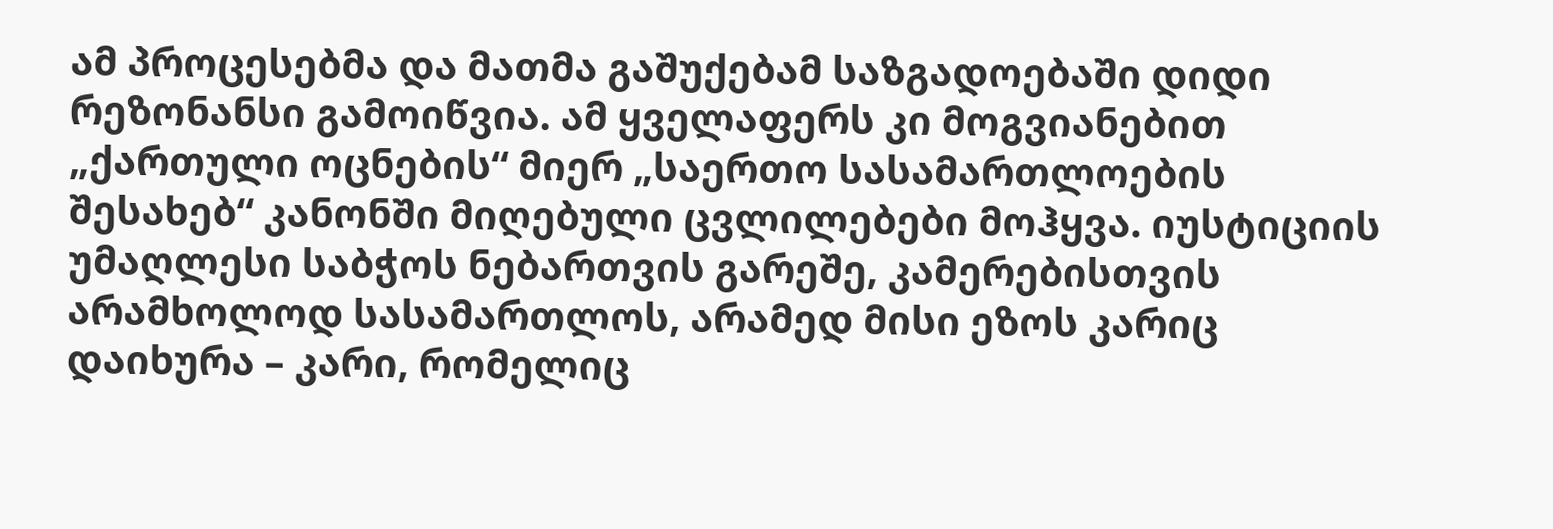ამ პროცესებმა და მათმა გაშუქებამ საზგადოებაში დიდი რეზონანსი გამოიწვია. ამ ყველაფერს კი მოგვიანებით „ქართული ოცნების“ მიერ „საერთო სასამართლოების შესახებ“ კანონში მიღებული ცვლილებები მოჰყვა. იუსტიციის უმაღლესი საბჭოს ნებართვის გარეშე, კამერებისთვის არამხოლოდ სასამართლოს, არამედ მისი ეზოს კარიც დაიხურა – კარი, რომელიც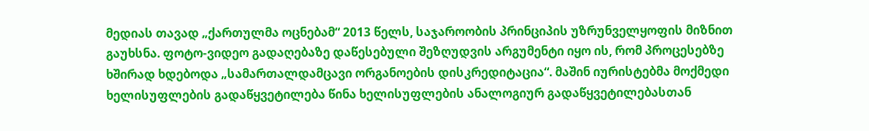მედიას თავად „ქართულმა ოცნებამ“ 2013 წელს, საჯაროობის პრინციპის უზრუნველყოფის მიზნით გაუხსნა. ფოტო-ვიდეო გადაღებაზე დაწესებული შეზღუდვის არგუმენტი იყო ის, რომ პროცესებზე ხშირად ხდებოდა „სამართალდამცავი ორგანოების დისკრედიტაცია“. მაშინ იურისტებმა მოქმედი ხელისუფლების გადაწყვეტილება წინა ხელისუფლების ანალოგიურ გადაწყვეტილებასთან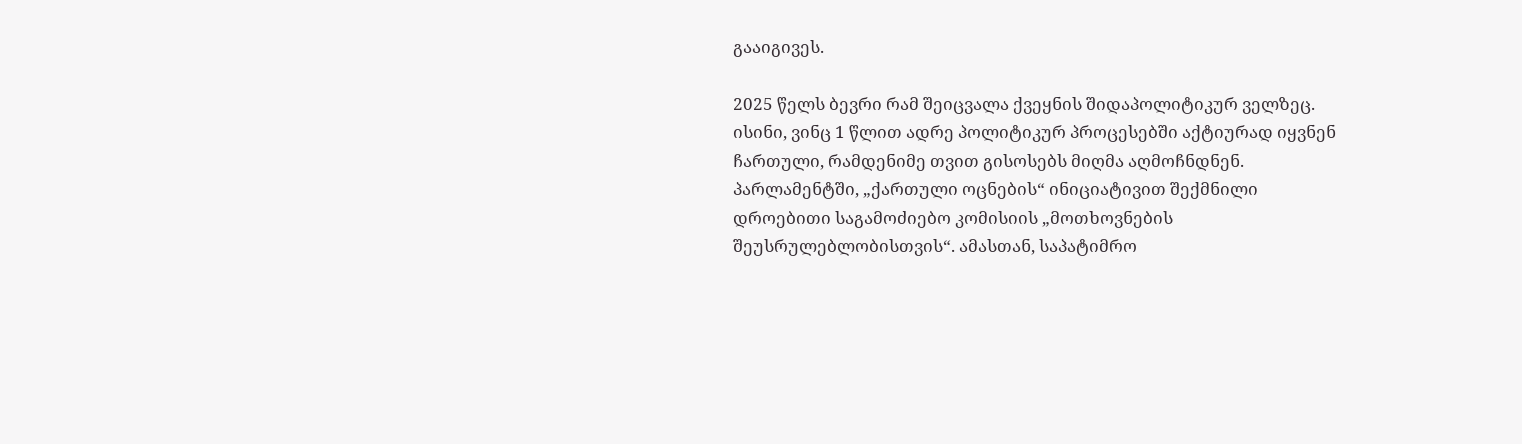გააიგივეს.

2025 წელს ბევრი რამ შეიცვალა ქვეყნის შიდაპოლიტიკურ ველზეც. ისინი, ვინც 1 წლით ადრე პოლიტიკურ პროცესებში აქტიურად იყვნენ ჩართული, რამდენიმე თვით გისოსებს მიღმა აღმოჩნდნენ. პარლამენტში, „ქართული ოცნების“ ინიციატივით შექმნილი დროებითი საგამოძიებო კომისიის „მოთხოვნების შეუსრულებლობისთვის“. ამასთან, საპატიმრო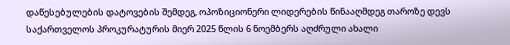დაწესებულების დატოვების შემდეგ, ოპოზიციონერი ლიდერების წინააღმდეგ თაროზე დევს საქართველოს პროკურატურის მიერ 2025 წლის 6 ნოემბერს აღძრული ახალი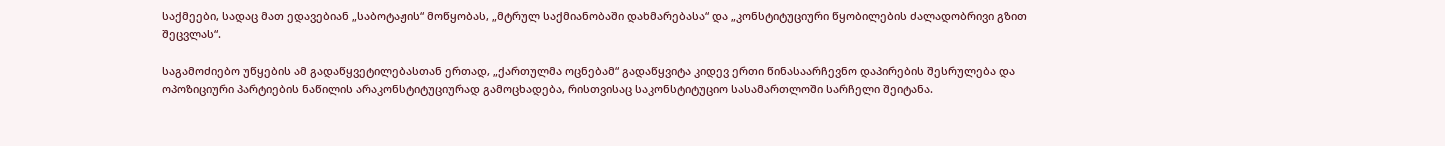საქმეები, სადაც მათ ედავებიან „საბოტაჟის“ მოწყობას, „მტრულ საქმიანობაში დახმარებასა“ და „კონსტიტუციური წყობილების ძალადობრივი გზით შეცვლას“.

საგამოძიებო უწყების ამ გადაწყვეტილებასთან ერთად, „ქართულმა ოცნებამ“ გადაწყვიტა კიდევ ერთი წინასაარჩევნო დაპირების შესრულება და ოპოზიციური პარტიების ნაწილის არაკონსტიტუციურად გამოცხადება, რისთვისაც საკონსტიტუციო სასამართლოში სარჩელი შეიტანა.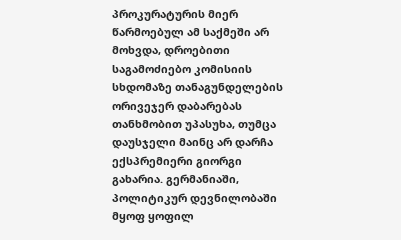პროკურატურის მიერ წარმოებულ ამ საქმეში არ მოხვდა, დროებითი საგამოძიებო კომისიის სხდომაზე თანაგუნდელების ორივეჯერ დაბარებას თანხმობით უპასუხა, თუმცა დაუსჯელი მაინც არ დარჩა ექსპრემიერი გიორგი გახარია. გერმანიაში, პოლიტიკურ დევნილობაში მყოფ ყოფილ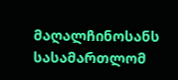მაღალჩინოსანს სასამართლომ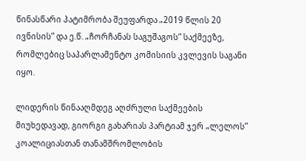წინასწარი პატიმრობა შეუფარდა „2019 წლის 20 ივნისის“ და ე.წ. „ჩორჩანას საგუშაგოს“ საქმეეზე, რომლებიც საპარლამენტო კომისიის კვლევის საგანი იყო.

ლიდერის წინააღმდეგ აღძრული საქმეების მიუხედავად, გიორგი გახარიას პარტიამ ჯერ „ლელოს“ კოალიციასთან თანამშრომლობის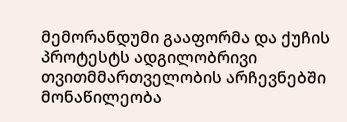მემორანდუმი გააფორმა და ქუჩის პროტესტს ადგილობრივი თვითმმართველობის არჩევნებში მონაწილეობა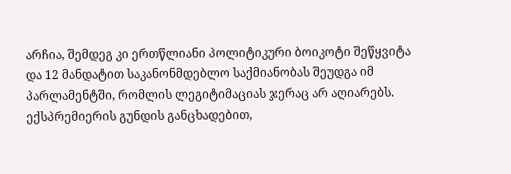არჩია, შემდეგ კი ერთწლიანი პოლიტიკური ბოიკოტი შეწყვიტა და 12 მანდატით საკანონმდებლო საქმიანობას შეუდგა იმ პარლამენტში, რომლის ლეგიტიმაციას ჯერაც არ აღიარებს. ექსპრემიერის გუნდის განცხადებით,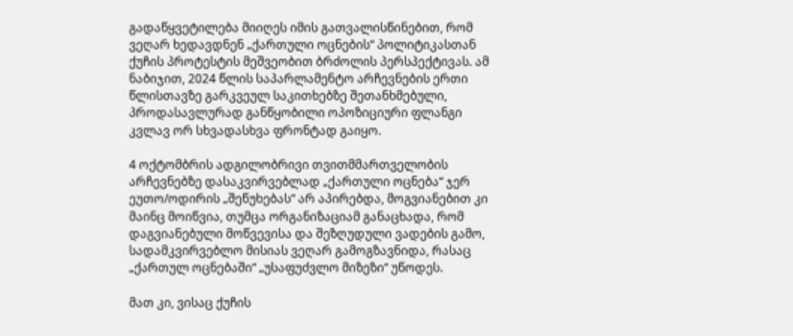გადაწყვეტილება მიიღეს იმის გათვალისწინებით, რომ ვეღარ ხედავდნენ „ქართული ოცნების“ პოლიტიკასთან ქუჩის პროტესტის მეშვეობით ბრძოლის პერსპექტივას. ამ ნაბიჯით, 2024 წლის საპარლამენტო არჩევნების ერთი წლისთავზე გარკვეულ საკითხებზე შეთანხმებული, პროდასავლურად განწყობილი ოპოზიციური ფლანგი კვლავ ორ სხვადასხვა ფრონტად გაიყო.

4 ოქტომბრის ადგილობრივი თვითმმართველობის არჩევნებზე დასაკვირვებლად „ქართული ოცნება“ ჯერ ეუთო/ოდირის „შეწუხებას“ არ აპირებდა, მოგვიანებით კი მაინც მოიწვია, თუმცა ორგანიზაციამ განაცხადა, რომ დაგვიანებული მოწვევისა და შეზღუდული ვადების გამო, სადამკვირვებლო მისიას ვეღარ გამოგზავნიდა, რასაც „ქართულ ოცნებაში“ „უსაფუძვლო მიზეზი“ უწოდეს.

მათ კი, ვისაც ქუჩის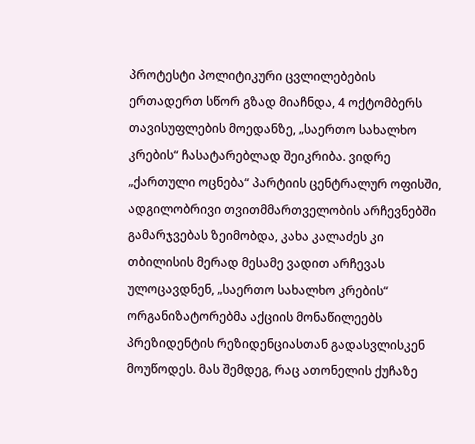პროტესტი პოლიტიკური ცვლილებების ერთადერთ სწორ გზად მიაჩნდა, 4 ოქტომბერს თავისუფლების მოედანზე, „საერთო სახალხო კრების“ ჩასატარებლად შეიკრიბა. ვიდრე „ქართული ოცნება“ პარტიის ცენტრალურ ოფისში, ადგილობრივი თვითმმართველობის არჩევნებში გამარჯვებას ზეიმობდა, კახა კალაძეს კი თბილისის მერად მესამე ვადით არჩევას ულოცავდნენ, „საერთო სახალხო კრების“ ორგანიზატორებმა აქციის მონაწილეებს პრეზიდენტის რეზიდენციასთან გადასვლისკენ მოუწოდეს. მას შემდეგ, რაც ათონელის ქუჩაზე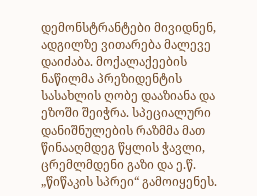დემონსტრანტები მივიდნენ, ადგილზე ვითარება მალევე დაიძაბა. მოქალაქეების ნაწილმა პრეზიდენტის სასახლის ღობე დააზიანა და ეზოში შეიჭრა. სპეციალური დანიშნულების რაზმმა მათ წინააღმდეგ წყლის ჭავლი, ცრემლმდენი გაზი და ე.წ. „წიწაკის სპრეი“ გამოიყენეს.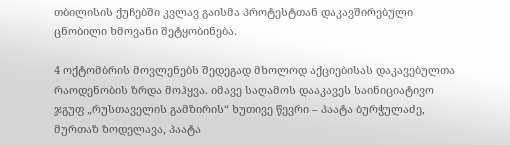თბილისის ქუჩებში კვლავ გაისმა პროტესტთან დაკავშირებული ცნობილი ხმოვანი შეტყობინება.

4 ოქტომბრის მოვლენებს შედეგად მხოლოდ აქციებისას დაკავებულთა რაოდენობის ზრდა მოჰყვა. იმავე საღამოს დააკავეს საინიციატივო ჯგუფ „რუსთაველის გამზირის“ ხუთივე წევრი – პაატა ბურჭულაძე, მურთაზ ზოდელავა, პაატა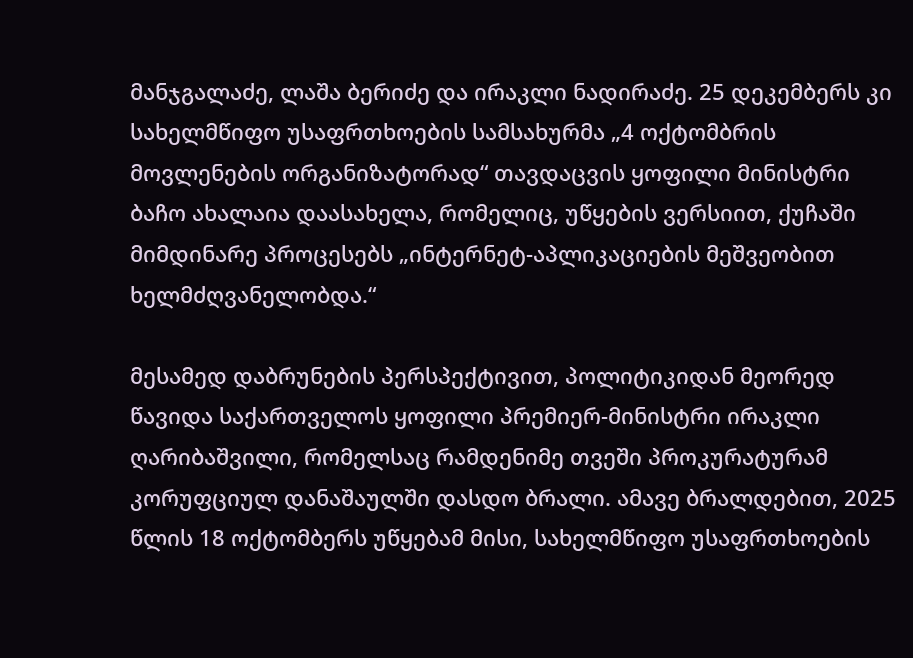მანჯგალაძე, ლაშა ბერიძე და ირაკლი ნადირაძე. 25 დეკემბერს კი სახელმწიფო უსაფრთხოების სამსახურმა „4 ოქტომბრის მოვლენების ორგანიზატორად“ თავდაცვის ყოფილი მინისტრი ბაჩო ახალაია დაასახელა, რომელიც, უწყების ვერსიით, ქუჩაში მიმდინარე პროცესებს „ინტერნეტ-აპლიკაციების მეშვეობით ხელმძღვანელობდა.“

მესამედ დაბრუნების პერსპექტივით, პოლიტიკიდან მეორედ წავიდა საქართველოს ყოფილი პრემიერ-მინისტრი ირაკლი ღარიბაშვილი, რომელსაც რამდენიმე თვეში პროკურატურამ კორუფციულ დანაშაულში დასდო ბრალი. ამავე ბრალდებით, 2025 წლის 18 ოქტომბერს უწყებამ მისი, სახელმწიფო უსაფრთხოების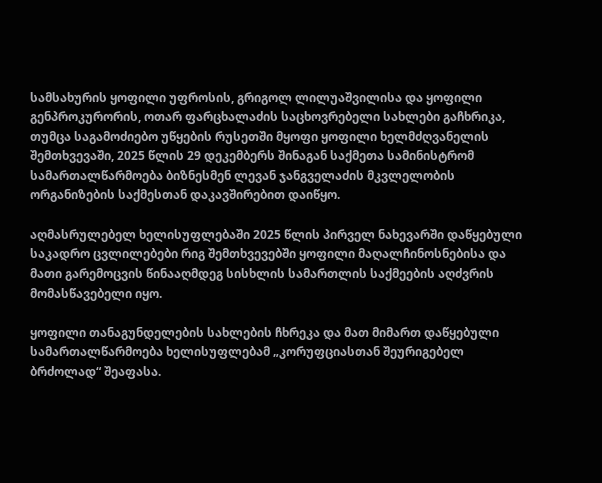სამსახურის ყოფილი უფროსის, გრიგოლ ლილუაშვილისა და ყოფილი გენპროკურორის, ოთარ ფარცხალაძის საცხოვრებელი სახლები გაჩხრიკა, თუმცა საგამოძიებო უწყების რუსეთში მყოფი ყოფილი ხელმძღვანელის შემთხვევაში, 2025 წლის 29 დეკემბერს შინაგან საქმეთა სამინისტრომ სამართალწარმოება ბიზნესმენ ლევან ჯანგველაძის მკვლელობის ორგანიზების საქმესთან დაკავშირებით დაიწყო.

აღმასრულებელ ხელისუფლებაში 2025 წლის პირველ ნახევარში დაწყებული საკადრო ცვლილებები რიგ შემთხვევებში ყოფილი მაღალჩინოსნებისა და მათი გარემოცვის წინააღმდეგ სისხლის სამართლის საქმეების აღძვრის მომასწავებელი იყო.

ყოფილი თანაგუნდელების სახლების ჩხრეკა და მათ მიმართ დაწყებული სამართალწარმოება ხელისუფლებამ „კორუფციასთან შეურიგებელ ბრძოლად“ შეაფასა.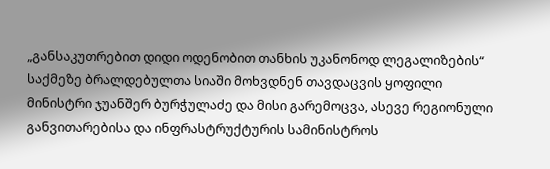„განსაკუთრებით დიდი ოდენობით თანხის უკანონოდ ლეგალიზების“ საქმეზე ბრალდებულთა სიაში მოხვდნენ თავდაცვის ყოფილი მინისტრი ჯუანშერ ბურჭულაძე და მისი გარემოცვა, ასევე რეგიონული განვითარებისა და ინფრასტრუქტურის სამინისტროს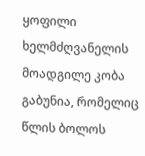ყოფილი ხელმძღვანელის მოადგილე კობა გაბუნია, რომელიც წლის ბოლოს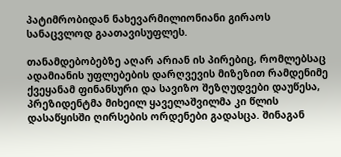პატიმრობიდან ნახევარმილიონიანი გირაოს სანაცვლოდ გაათავისუფლეს.

თანამდებობებზე აღარ არიან ის პირებიც, რომლებსაც ადამიანის უფლებების დარღვევის მიზეზით რამდენიმე ქვეყანამ ფინანსური და სავიზო შეზღუდვები დაუწესა, პრეზიდენტმა მიხეილ ყაველაშვილმა კი წლის დასაწყისში ღირსების ორდენები გადასცა. შინაგან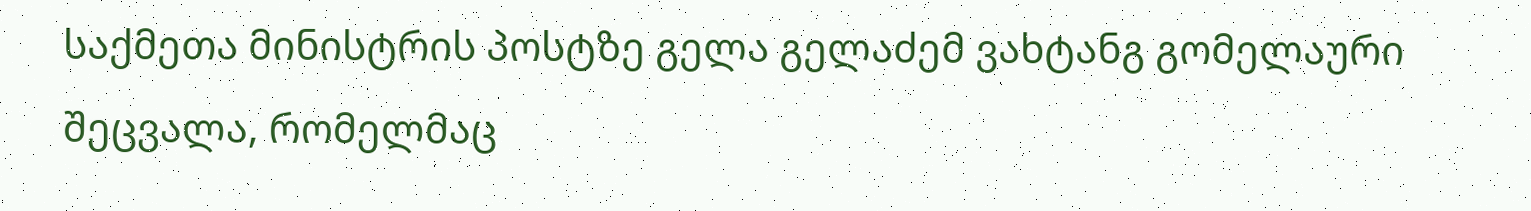საქმეთა მინისტრის პოსტზე გელა გელაძემ ვახტანგ გომელაური შეცვალა, რომელმაც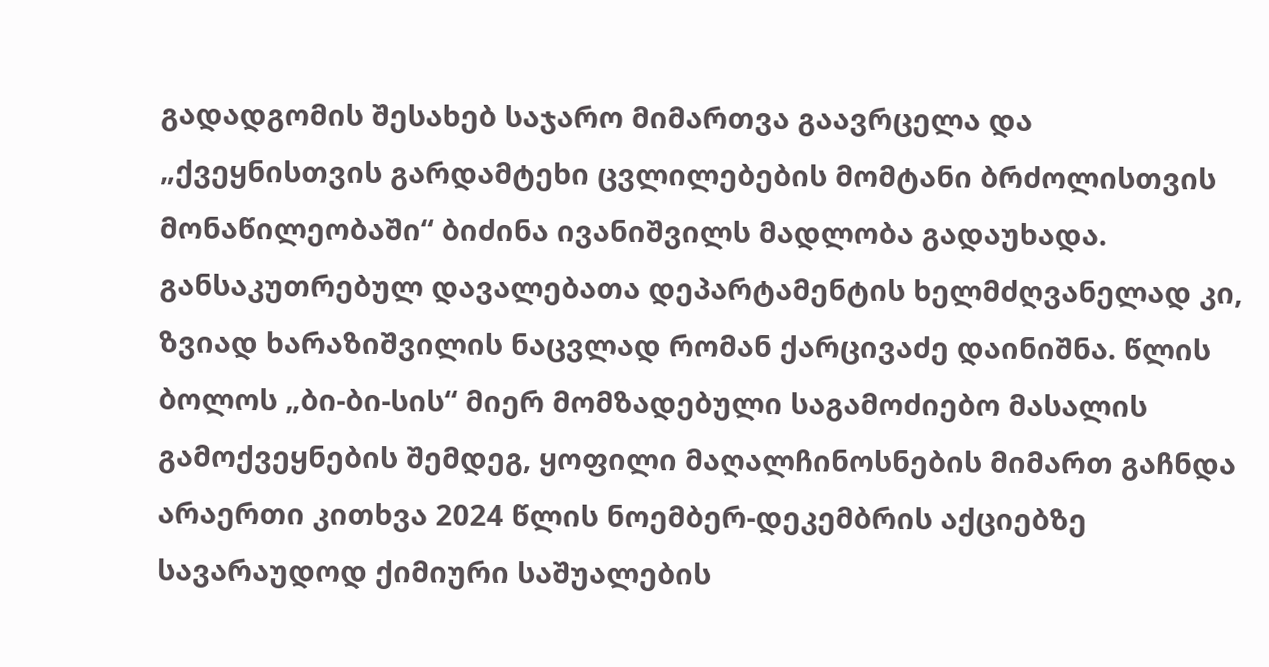გადადგომის შესახებ საჯარო მიმართვა გაავრცელა და „ქვეყნისთვის გარდამტეხი ცვლილებების მომტანი ბრძოლისთვის მონაწილეობაში“ ბიძინა ივანიშვილს მადლობა გადაუხადა. განსაკუთრებულ დავალებათა დეპარტამენტის ხელმძღვანელად კი, ზვიად ხარაზიშვილის ნაცვლად რომან ქარცივაძე დაინიშნა. წლის ბოლოს „ბი-ბი-სის“ მიერ მომზადებული საგამოძიებო მასალის გამოქვეყნების შემდეგ, ყოფილი მაღალჩინოსნების მიმართ გაჩნდა არაერთი კითხვა 2024 წლის ნოემბერ-დეკემბრის აქციებზე სავარაუდოდ ქიმიური საშუალების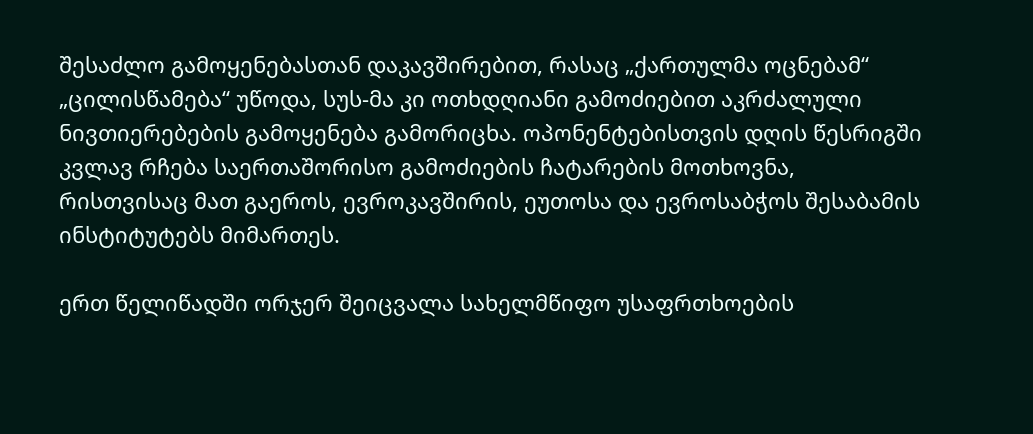შესაძლო გამოყენებასთან დაკავშირებით, რასაც „ქართულმა ოცნებამ“ „ცილისწამება“ უწოდა, სუს-მა კი ოთხდღიანი გამოძიებით აკრძალული ნივთიერებების გამოყენება გამორიცხა. ოპონენტებისთვის დღის წესრიგში კვლავ რჩება საერთაშორისო გამოძიების ჩატარების მოთხოვნა, რისთვისაც მათ გაეროს, ევროკავშირის, ეუთოსა და ევროსაბჭოს შესაბამის ინსტიტუტებს მიმართეს.

ერთ წელიწადში ორჯერ შეიცვალა სახელმწიფო უსაფრთხოების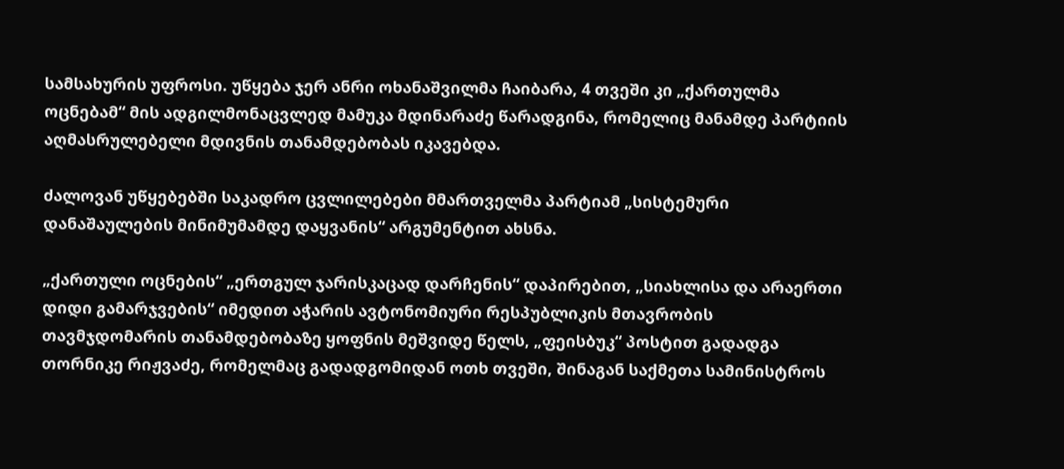სამსახურის უფროსი. უწყება ჯერ ანრი ოხანაშვილმა ჩაიბარა, 4 თვეში კი „ქართულმა ოცნებამ“ მის ადგილმონაცვლედ მამუკა მდინარაძე წარადგინა, რომელიც მანამდე პარტიის აღმასრულებელი მდივნის თანამდებობას იკავებდა.

ძალოვან უწყებებში საკადრო ცვლილებები მმართველმა პარტიამ „სისტემური დანაშაულების მინიმუმამდე დაყვანის“ არგუმენტით ახსნა.

„ქართული ოცნების“ „ერთგულ ჯარისკაცად დარჩენის“ დაპირებით, „სიახლისა და არაერთი დიდი გამარჯვების“ იმედით აჭარის ავტონომიური რესპუბლიკის მთავრობის თავმჯდომარის თანამდებობაზე ყოფნის მეშვიდე წელს, „ფეისბუკ“ პოსტით გადადგა თორნიკე რიჟვაძე, რომელმაც გადადგომიდან ოთხ თვეში, შინაგან საქმეთა სამინისტროს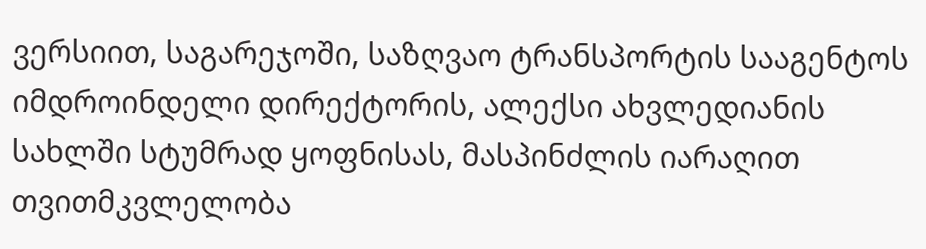ვერსიით, საგარეჯოში, საზღვაო ტრანსპორტის სააგენტოს იმდროინდელი დირექტორის, ალექსი ახვლედიანის სახლში სტუმრად ყოფნისას, მასპინძლის იარაღით თვითმკვლელობა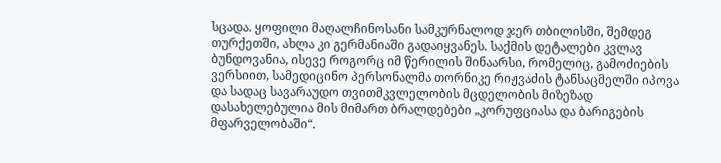სცადა. ყოფილი მაღალჩინოსანი სამკურნალოდ ჯერ თბილისში, შემდეგ თურქეთში, ახლა კი გერმანიაში გადაიყვანეს. საქმის დეტალები კვლავ ბუნდოვანია, ისევე როგორც იმ წერილის შინაარსი, რომელიც, გამოძიების ვერსიით, სამედიცინო პერსონალმა თორნიკე რიჟვაძის ტანსაცმელში იპოვა და სადაც სავარაუდო თვითმკვლელობის მცდელობის მიზეზად დასახელებულია მის მიმართ ბრალდებები „კორუფციასა და ბარიგების მფარველობაში“.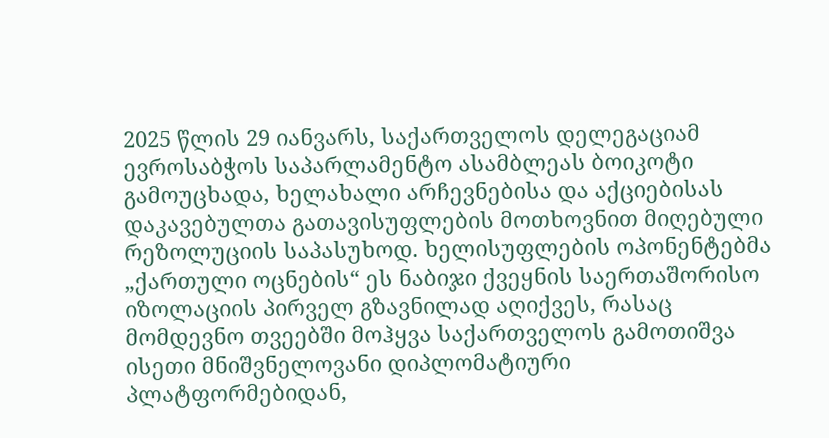2025 წლის 29 იანვარს, საქართველოს დელეგაციამ ევროსაბჭოს საპარლამენტო ასამბლეას ბოიკოტი გამოუცხადა, ხელახალი არჩევნებისა და აქციებისას დაკავებულთა გათავისუფლების მოთხოვნით მიღებული რეზოლუციის საპასუხოდ. ხელისუფლების ოპონენტებმა „ქართული ოცნების“ ეს ნაბიჯი ქვეყნის საერთაშორისო იზოლაციის პირველ გზავნილად აღიქვეს, რასაც მომდევნო თვეებში მოჰყვა საქართველოს გამოთიშვა ისეთი მნიშვნელოვანი დიპლომატიური პლატფორმებიდან,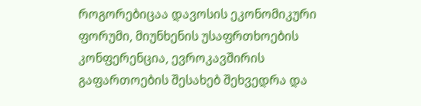როგორებიცაა დავოსის ეკონომიკური ფორუმი, მიუნხენის უსაფრთხოების კონფერენცია, ევროკავშირის გაფართოების შესახებ შეხვედრა და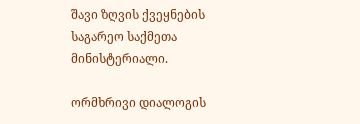შავი ზღვის ქვეყნების საგარეო საქმეთა მინისტერიალი.

ორმხრივი დიალოგის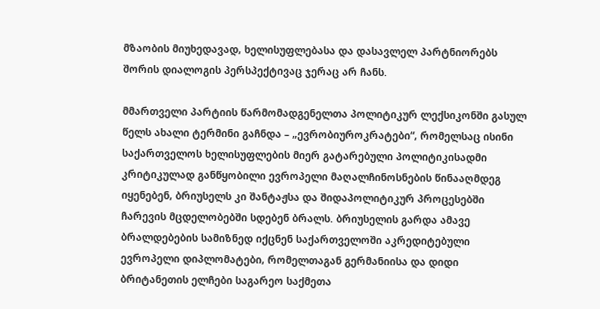მზაობის მიუხედავად, ხელისუფლებასა და დასავლელ პარტნიორებს შორის დიალოგის პერსპექტივაც ჯერაც არ ჩანს.

მმართველი პარტიის წარმომადგენელთა პოლიტიკურ ლექსიკონში გასულ წელს ახალი ტერმინი გაჩნდა – „ევრობიუროკრატები“, რომელსაც ისინი საქართველოს ხელისუფლების მიერ გატარებული პოლიტიკისადმი კრიტიკულად განწყობილი ევროპელი მაღალჩინოსნების წინააღმდეგ იყენებენ, ბრიუსელს კი შანტაჟსა და შიდაპოლიტიკურ პროცესებში ჩარევის მცდელობებში სდებენ ბრალს. ბრიუსელის გარდა ამავე ბრალდებების სამიზნედ იქცნენ საქართველოში აკრედიტებული ევროპელი დიპლომატები, რომელთაგან გერმანიისა და დიდი ბრიტანეთის ელჩები საგარეო საქმეთა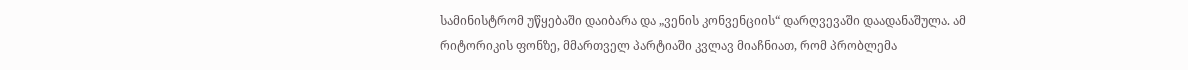სამინისტრომ უწყებაში დაიბარა და „ვენის კონვენციის“ დარღვევაში დაადანაშულა. ამ რიტორიკის ფონზე, მმართველ პარტიაში კვლავ მიაჩნიათ, რომ პრობლემა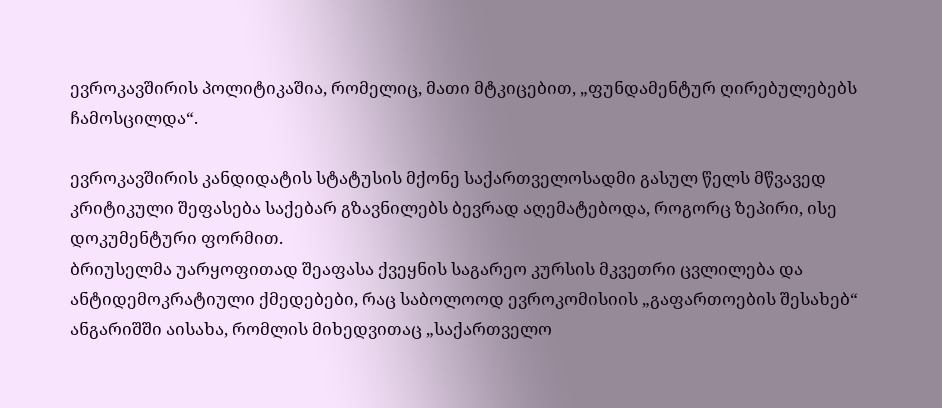ევროკავშირის პოლიტიკაშია, რომელიც, მათი მტკიცებით, „ფუნდამენტურ ღირებულებებს ჩამოსცილდა“.

ევროკავშირის კანდიდატის სტატუსის მქონე საქართველოსადმი გასულ წელს მწვავედ კრიტიკული შეფასება საქებარ გზავნილებს ბევრად აღემატებოდა, როგორც ზეპირი, ისე დოკუმენტური ფორმით.
ბრიუსელმა უარყოფითად შეაფასა ქვეყნის საგარეო კურსის მკვეთრი ცვლილება და ანტიდემოკრატიული ქმედებები, რაც საბოლოოდ ევროკომისიის „გაფართოების შესახებ“ ანგარიშში აისახა, რომლის მიხედვითაც „საქართველო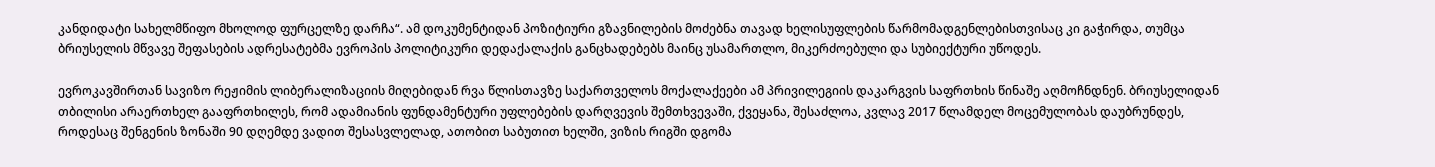კანდიდატი სახელმწიფო მხოლოდ ფურცელზე დარჩა“. ამ დოკუმენტიდან პოზიტიური გზავნილების მოძებნა თავად ხელისუფლების წარმომადგენლებისთვისაც კი გაჭირდა, თუმცა ბრიუსელის მწვავე შეფასების ადრესატებმა ევროპის პოლიტიკური დედაქალაქის განცხადებებს მაინც უსამართლო, მიკერძოებული და სუბიექტური უწოდეს.

ევროკავშირთან სავიზო რეჟიმის ლიბერალიზაციის მიღებიდან რვა წლისთავზე საქართველოს მოქალაქეები ამ პრივილეგიის დაკარგვის საფრთხის წინაშე აღმოჩნდნენ. ბრიუსელიდან თბილისი არაერთხელ გააფრთხილეს, რომ ადამიანის ფუნდამენტური უფლებების დარღვევის შემთხვევაში, ქვეყანა, შესაძლოა, კვლავ 2017 წლამდელ მოცემულობას დაუბრუნდეს, როდესაც შენგენის ზონაში 90 დღემდე ვადით შესასვლელად, ათობით საბუთით ხელში, ვიზის რიგში დგომა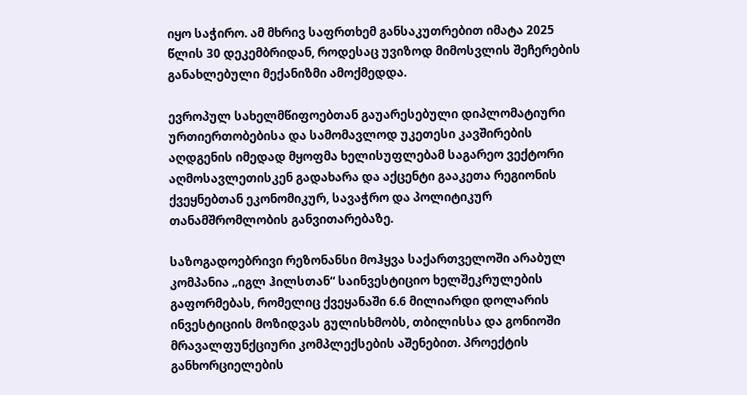იყო საჭირო. ამ მხრივ საფრთხემ განსაკუთრებით იმატა 2025 წლის 30 დეკემბრიდან, როდესაც უვიზოდ მიმოსვლის შეჩერების განახლებული მექანიზმი ამოქმედდა.

ევროპულ სახელმწიფოებთან გაუარესებული დიპლომატიური ურთიერთობებისა და სამომავლოდ უკეთესი კავშირების აღდგენის იმედად მყოფმა ხელისუფლებამ საგარეო ვექტორი აღმოსავლეთისკენ გადახარა და აქცენტი გააკეთა რეგიონის ქვეყნებთან ეკონომიკურ, სავაჭრო და პოლიტიკურ თანამშრომლობის განვითარებაზე.

საზოგადოებრივი რეზონანსი მოჰყვა საქართველოში არაბულ კომპანია „იგლ ჰილსთან“ საინვესტიციო ხელშეკრულების გაფორმებას, რომელიც ქვეყანაში 6.6 მილიარდი დოლარის ინვესტიციის მოზიდვას გულისხმობს, თბილისსა და გონიოში მრავალფუნქციური კომპლექსების აშენებით. პროექტის განხორციელების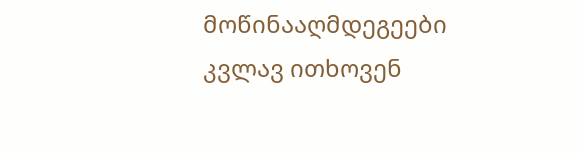მოწინააღმდეგეები კვლავ ითხოვენ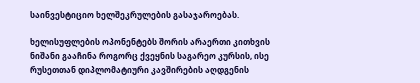საინვესტიციო ხელშეკრულების გასაჯაროებას.

ხელისუფლების ოპონენტებს შორის არაერთი კითხვის ნიშანი გააჩინა როგორც ქვეყნის საგარეო კურსის, ისე რუსეთთან დიპლომატიური კავშირების აღდგენის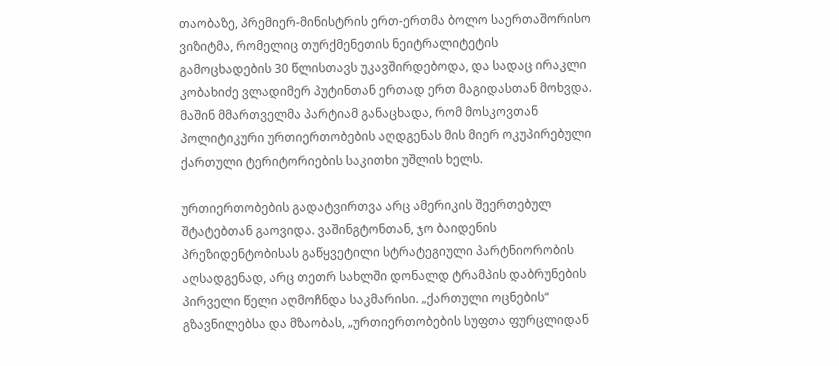თაობაზე, პრემიერ-მინისტრის ერთ-ერთმა ბოლო საერთაშორისო ვიზიტმა, რომელიც თურქმენეთის ნეიტრალიტეტის გამოცხადების 30 წლისთავს უკავშირდებოდა, და სადაც ირაკლი კობახიძე ვლადიმერ პუტინთან ერთად ერთ მაგიდასთან მოხვდა. მაშინ მმართველმა პარტიამ განაცხადა, რომ მოსკოვთან პოლიტიკური ურთიერთობების აღდგენას მის მიერ ოკუპირებული ქართული ტერიტორიების საკითხი უშლის ხელს.

ურთიერთობების გადატვირთვა არც ამერიკის შეერთებულ შტატებთან გაოვიდა. ვაშინგტონთან, ჯო ბაიდენის პრეზიდენტობისას გაწყვეტილი სტრატეგიული პარტნიორობის აღსადგენად, არც თეთრ სახლში დონალდ ტრამპის დაბრუნების პირველი წელი აღმოჩნდა საკმარისი. „ქართული ოცნების“ გზავნილებსა და მზაობას, „ურთიერთობების სუფთა ფურცლიდან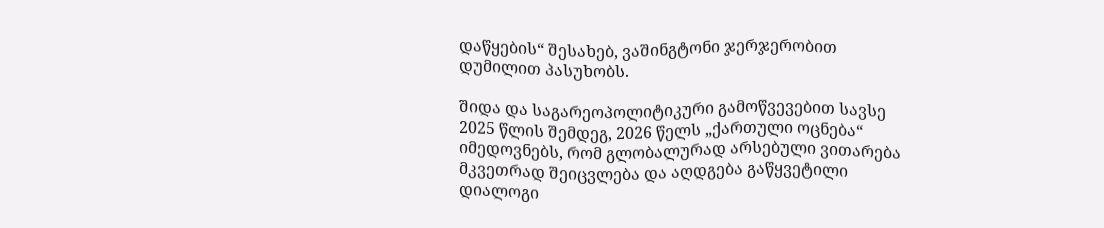დაწყების“ შესახებ, ვაშინგტონი ჯერჯერობით დუმილით პასუხობს.

შიდა და საგარეოპოლიტიკური გამოწვევებით სავსე 2025 წლის შემდეგ, 2026 წელს „ქართული ოცნება“ იმედოვნებს, რომ გლობალურად არსებული ვითარება მკვეთრად შეიცვლება და აღდგება გაწყვეტილი დიალოგი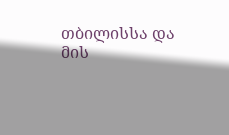თბილისსა და მის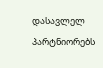დასავლელ პარტნიორებს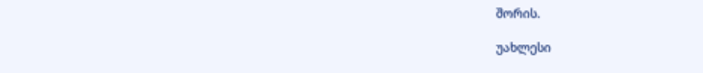შორის.

უახლესი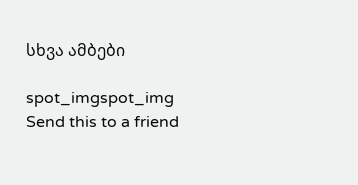სხვა ამბები

spot_imgspot_img
Send this to a friend